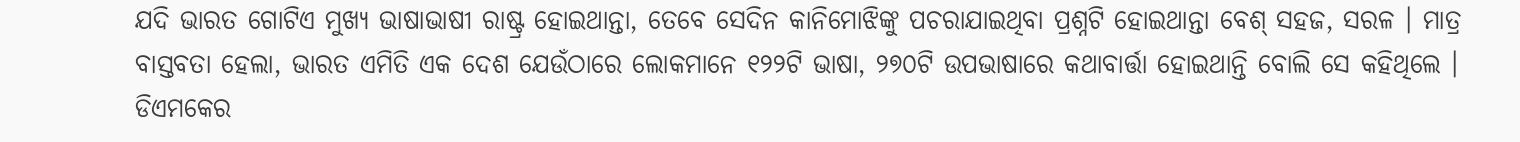ଯଦି ଭାରତ ଗୋଟିଏ ମୁଖ୍ୟ ଭାଷାଭାଷୀ ରାଷ୍ଟ୍ର ହୋଇଥାନ୍ତା, ତେବେ ସେଦିନ କାନିମୋଝିଙ୍କୁ ପଚରାଯାଇଥିବା ପ୍ରଶ୍ନଟି ହୋଇଥାନ୍ତା ବେଶ୍ ସହଜ, ସରଳ । ମାତ୍ର ବାସ୍ତବତା ହେଲା, ଭାରତ ଏମିତି ଏକ ଦେଶ ଯେଉଁଠାରେ ଲୋକମାନେ ୧୨୨ଟି ଭାଷା, ୨୭୦ଟି ଉପଭାଷାରେ କଥାବାର୍ତ୍ତା ହୋଇଥାନ୍ତି ବୋଲି ସେ କହିଥିଲେ ।
ଡିଏମକେର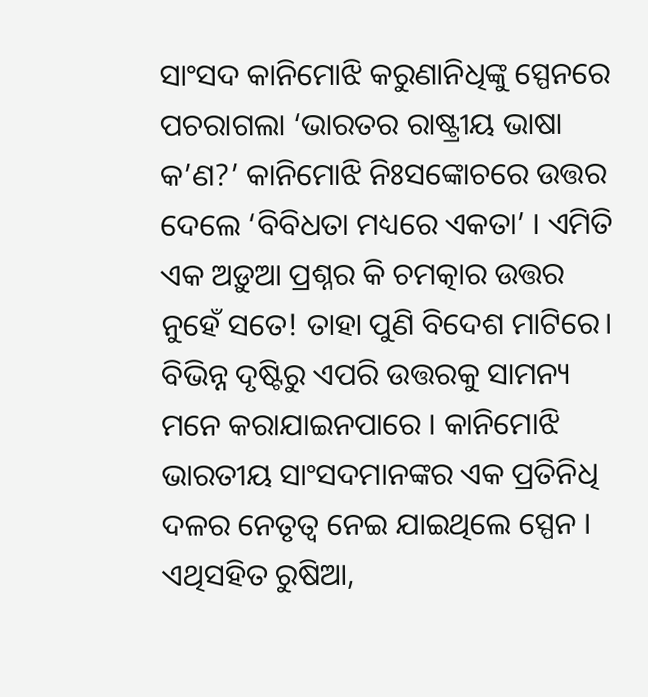ସାଂସଦ କାନିମୋଝି କରୁଣାନିଧିଙ୍କୁ ସ୍ପେନରେ ପଚରାଗଲା ‘ଭାରତର ରାଷ୍ଟ୍ରୀୟ ଭାଷା କ’ଣ?’ କାନିମୋଝି ନିଃସଙ୍କୋଚରେ ଉତ୍ତର ଦେଲେ ‘ବିବିଧତା ମଧ୍ୟରେ ଏକତା’ । ଏମିତି ଏକ ଅଡ଼ୁଆ ପ୍ରଶ୍ନର କି ଚମତ୍କାର ଉତ୍ତର ନୁହେଁ ସତେ! ତାହା ପୁଣି ବିଦେଶ ମାଟିରେ। ବିଭିନ୍ନ ଦୃଷ୍ଟିରୁ ଏପରି ଉତ୍ତରକୁ ସାମନ୍ୟ ମନେ କରାଯାଇନପାରେ । କାନିମୋଝି ଭାରତୀୟ ସାଂସଦମାନଙ୍କର ଏକ ପ୍ରତିନିଧି ଦଳର ନେତୃତ୍ୱ ନେଇ ଯାଇଥିଲେ ସ୍ପେନ । ଏଥିସହିତ ରୁଷିଆ,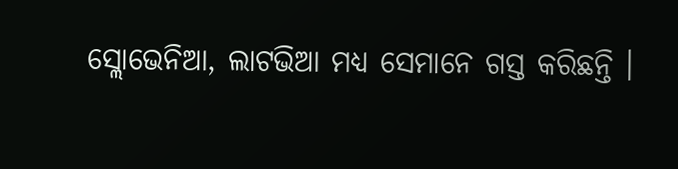ସ୍ଲୋଭେନିଆ, ଲାଟଭିଆ ମଧ୍ୟ ସେମାନେ ଗସ୍ତ କରିଛନ୍ତି ।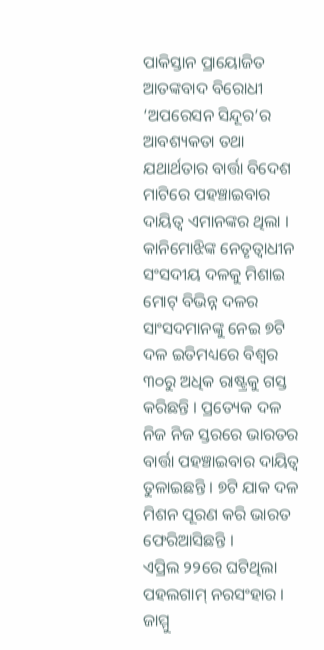ପାକିସ୍ତାନ ପ୍ରାୟୋଜିତ ଆତଙ୍କବାଦ ବିରୋଧୀ ‘ଅପରେସନ ସିନ୍ଦୂର’ର ଆବଶ୍ୟକତା ତଥା ଯଥାର୍ଥତାର ବାର୍ତ୍ତା ବିଦେଶ ମାଟିରେ ପହଞ୍ଚାଇବାର ଦାୟିତ୍ୱ ଏମାନଙ୍କର ଥିଲା ।
କାନିମୋଝିଙ୍କ ନେତୃତ୍ୱାଧୀନ ସଂସଦୀୟ ଦଳକୁ ମିଶାଇ ମୋଟ୍ ବିଭିନ୍ନ ଦଳର ସାଂସଦମାନଙ୍କୁ ନେଇ ୭ଟି ଦଳ ଇତିମଧ୍ୟରେ ବିଶ୍ୱର ୩୦ରୁ ଅଧିକ ରାଷ୍ଟ୍ରକୁ ଗସ୍ତ କରିଛନ୍ତି । ପ୍ରତ୍ୟେକ ଦଳ ନିଜ ନିଜ ସ୍ତରରେ ଭାରତର ବାର୍ତ୍ତା ପହଞ୍ଚାଇବାର ଦାୟିତ୍ୱ ତୁଳାଇଛନ୍ତି । ୭ଟି ଯାକ ଦଳ ମିଶନ ପୂରଣ କରି ଭାରତ ଫେରିଆସିଛନ୍ତି ।
ଏପ୍ରିଲ ୨୨ରେ ଘଟିଥିଲା ପହଲଗାମ୍ ନରସଂହାର । ଜାମ୍ମୁ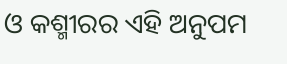ଓ କଶ୍ମୀରର ଏହି ଅନୁପମ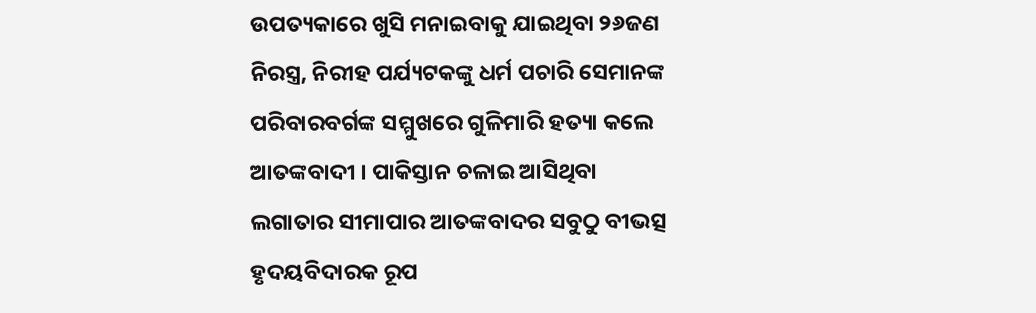ଉପତ୍ୟକାରେ ଖୁସି ମନାଇବାକୁ ଯାଇଥିବା ୨୬ଜଣ ନିରସ୍ତ୍ର, ନିରୀହ ପର୍ଯ୍ୟଟକଙ୍କୁ ଧର୍ମ ପଚାରି ସେମାନଙ୍କ ପରିବାରବର୍ଗଙ୍କ ସମ୍ମୁଖରେ ଗୁଳିମାରି ହତ୍ୟା କଲେ ଆତଙ୍କବାଦୀ । ପାକିସ୍ତାନ ଚଳାଇ ଆସିଥିବା ଲଗାତାର ସୀମାପାର ଆତଙ୍କବାଦର ସବୁଠୁ ବୀଭତ୍ସ ହୃଦୟବିଦାରକ ରୂପ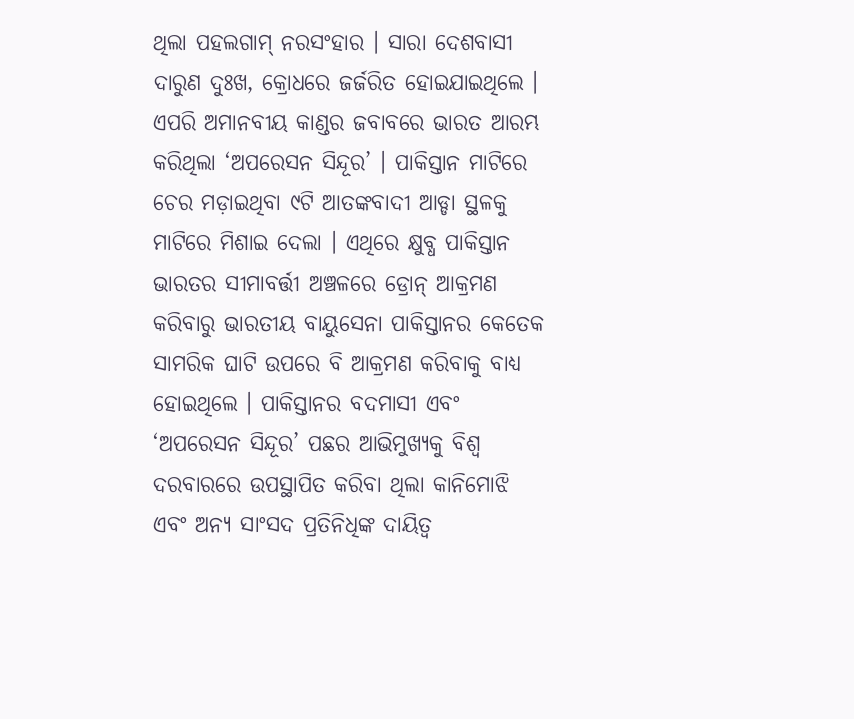ଥିଲା ପହଲଗାମ୍ ନରସଂହାର । ସାରା ଦେଶବାସୀ ଦାରୁଣ ଦୁଃଖ, କ୍ରୋଧରେ ଜର୍ଜରିତ ହୋଇଯାଇଥିଲେ । ଏପରି ଅମାନବୀୟ କାଣ୍ଡର ଜବାବରେ ଭାରତ ଆରମ୍ଭ କରିଥିଲା ‘ଅପରେସନ ସିନ୍ଦୂର’ । ପାକିସ୍ତାନ ମାଟିରେ ଚେର ମଡ଼ାଇଥିବା ୯ଟି ଆତଙ୍କବାଦୀ ଆଡ୍ଡା ସ୍ଥଳକୁ ମାଟିରେ ମିଶାଇ ଦେଲା । ଏଥିରେ କ୍ଷୁବ୍ଧ ପାକିସ୍ତାନ ଭାରତର ସୀମାବର୍ତ୍ତୀ ଅଞ୍ଚଳରେ ଡ୍ରୋନ୍ ଆକ୍ରମଣ କରିବାରୁ ଭାରତୀୟ ବାୟୁସେନା ପାକିସ୍ତାନର କେତେକ ସାମରିକ ଘାଟି ଉପରେ ବି ଆକ୍ରମଣ କରିବାକୁ ବାଧ୍ୟ ହୋଇଥିଲେ । ପାକିସ୍ତାନର ବଦମାସୀ ଏବଂ ‘ଅପରେସନ ସିନ୍ଦୂର’ ପଛର ଆଭିମୁଖ୍ୟକୁ ବିଶ୍ୱ ଦରବାରରେ ଉପସ୍ଥାପିତ କରିବା ଥିଲା କାନିମୋଝି ଏବଂ ଅନ୍ୟ ସାଂସଦ ପ୍ରତିନିଧିଙ୍କ ଦାୟିତ୍ୱ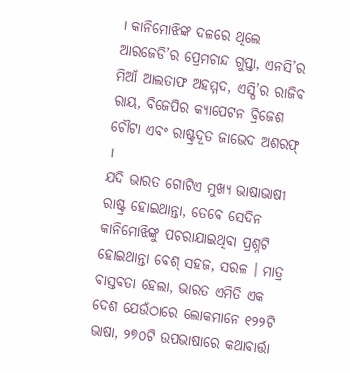। କାନିମୋଝିଙ୍କ ଦଳରେ ଥିଲେ ଆରଜେଡି’ର ପ୍ରେମଚାନ୍ଦ ଗୁପ୍ତା, ଏନସି’ର ମିଆଁ ଆଲତାଫ ଅହମ୍ମଦ, ଏସ୍ପି’ର ରାଜିବ ରାୟ, ବିଜେପିର କ୍ୟାପେଟନ ବ୍ରିଜେଶ ଚୌଟା ଏବଂ ରାଷ୍ଟ୍ରଦୂତ ଜାଭେଦ ଅଶରଫ୍ ।
ଯଦି ଭାରତ ଗୋଟିଏ ମୁଖ୍ୟ ଭାଷାଭାଷୀ ରାଷ୍ଟ୍ର ହୋଇଥାନ୍ତା, ତେବେ ସେଦିନ କାନିମୋଝିଙ୍କୁ ପଚରାଯାଇଥିବା ପ୍ରଶ୍ନଟି ହୋଇଥାନ୍ତା ବେଶ୍ ସହଜ, ସରଳ । ମାତ୍ର ବାସ୍ତବତା ହେଲା, ଭାରତ ଏମିତି ଏକ ଦେଶ ଯେଉଁଠାରେ ଲୋକମାନେ ୧୨୨ଟି ଭାଷା, ୨୭୦ଟି ଉପଭାଷାରେ କଥାବାର୍ତ୍ତା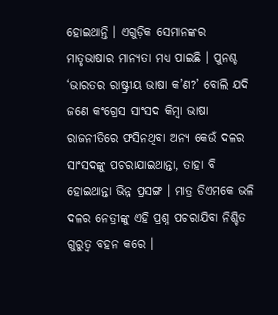ହୋଇଥାନ୍ତି । ଏଗୁଡ଼ିକ ସେମାନଙ୍କର ମାତୃଭାଷାର ମାନ୍ୟତା ମଧ୍ୟ ପାଇଛି । ପୁନଶ୍ଚ ‘ଭାରତର ରାଷ୍ଟ୍ରୀୟ ଭାଷା କ’ଣ?’ ବୋଲି ଯଦି ଜଣେ କଂଗ୍ରେସ ସାଂସଦ କିମ୍ବା ଭାଷା ରାଜନୀତିରେ ଫସିନଥିବା ଅନ୍ୟ କେଉଁ ଦଳର ସାଂସଦଙ୍କୁ ପଚରାଯାଇଥାନ୍ତା, ତାହା ବି ହୋଇଥାନ୍ତା ଭିନ୍ନ ପ୍ରସଙ୍ଗ । ମାତ୍ର ଡିଏମକେ ଭଳି ଦଳର ନେତ୍ରୀଙ୍କୁ ଏହି ପ୍ରଶ୍ନ ପଚରାଯିବା ନିଶ୍ଚିତ ଗୁରୁତ୍ୱ ବହନ କରେ ।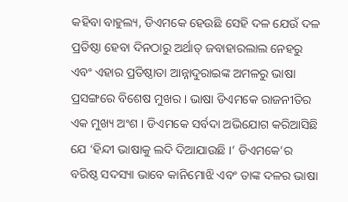କହିବା ବାହୁଲ୍ୟ, ଡିଏମକେ ହେଉଛି ସେହି ଦଳ ଯେଉଁ ଦଳ ପ୍ରତିଷ୍ଠା ହେବା ଦିନଠାରୁ ଅର୍ଥାତ୍ ଜବାହାରଲାଲ ନେହରୁ ଏବଂ ଏହାର ପ୍ରତିଷ୍ଠାତା ଆନ୍ନାଦୁରାଇଙ୍କ ଅମଳରୁ ଭାଷା ପ୍ରସଙ୍ଗରେ ବିଶେଷ ମୁଖର । ଭାଷା ଡିଏମକେ ରାଜନୀତିର ଏକ ମୁଖ୍ୟ ଅଂଶ । ଡିଏମକେ ସର୍ବଦା ଅଭିଯୋଗ କରିଆସିଛି ଯେ ‘ହିନ୍ଦୀ ଭାଷାକୁ ଲଦି ଦିଆଯାଉଛି ।’ ଡିଏମକେ’ର ବରିଷ୍ଠ ସଦସ୍ୟା ଭାବେ କାନିମୋଝି ଏବଂ ତାଙ୍କ ଦଳର ଭାଷା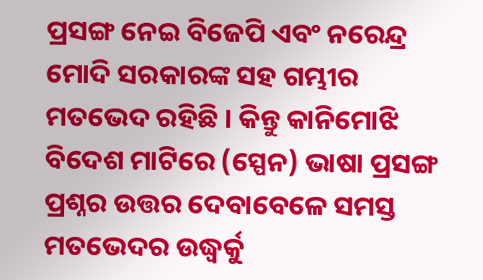ପ୍ରସଙ୍ଗ ନେଇ ବିଜେପି ଏବଂ ନରେନ୍ଦ୍ର ମୋଦି ସରକାରଙ୍କ ସହ ଗମ୍ଭୀର ମତଭେଦ ରହିଛି । କିନ୍ତୁ କାନିମୋଝି ବିଦେଶ ମାଟିରେ (ସ୍ପେନ) ଭାଷା ପ୍ରସଙ୍ଗ ପ୍ରଶ୍ନର ଉତ୍ତର ଦେବାବେଳେ ସମସ୍ତ ମତଭେଦର ଉଦ୍ଧ୍ୱର୍କୁ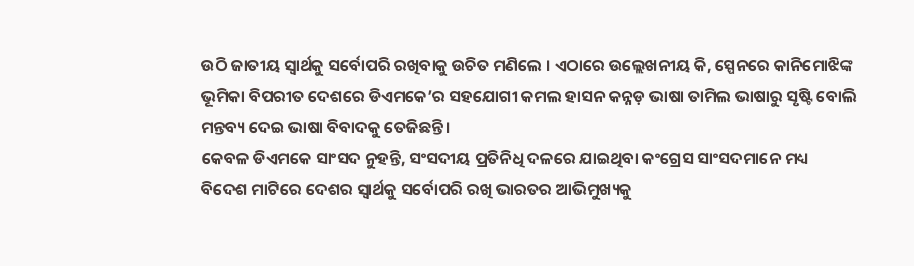ଉଠି ଜାତୀୟ ସ୍ୱାର୍ଥକୁ ସର୍ବୋପରି ରଖିବାକୁ ଉଚିତ ମଣିଲେ । ଏଠାରେ ଉଲ୍ଲେଖନୀୟ କି, ସ୍ପେନରେ କାନିମୋଝିଙ୍କ ଭୂମିକା ବିପରୀତ ଦେଶରେ ଡିଏମକେ’ର ସହଯୋଗୀ କମଲ ହାସନ କନ୍ନଡ଼ ଭାଷା ତାମିଲ ଭାଷାରୁ ସୃଷ୍ଟି ବୋଲି ମନ୍ତବ୍ୟ ଦେଇ ଭାଷା ବିବାଦକୁ ତେଜିଛନ୍ତି ।
କେବଳ ଡିଏମକେ ସାଂସଦ ନୁହନ୍ତି, ସଂସଦୀୟ ପ୍ରତିନିଧି ଦଳରେ ଯାଇଥିବା କଂଗ୍ରେସ ସାଂସଦମାନେ ମଧ୍ୟ ବିଦେଶ ମାଟିରେ ଦେଶର ସ୍ୱାର୍ଥକୁ ସର୍ବୋପରି ରଖି ଭାରତର ଆଭିମୁଖ୍ୟକୁ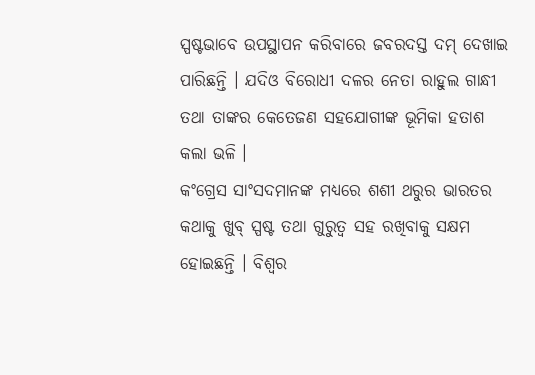ସ୍ପଷ୍ଟଭାବେ ଉପସ୍ଥାପନ କରିବାରେ ଜବରଦସ୍ତ ଦମ୍ ଦେଖାଇ ପାରିଛନ୍ତି । ଯଦିଓ ବିରୋଧୀ ଦଳର ନେତା ରାହୁଲ ଗାନ୍ଧୀ ତଥା ତାଙ୍କର କେତେଜଣ ସହଯୋଗୀଙ୍କ ଭୂମିକା ହତାଶ କଲା ଭଳି ।
କଂଗ୍ରେସ ସାଂସଦମାନଙ୍କ ମଧ୍ୟରେ ଶଶୀ ଥରୁର ଭାରତର କଥାକୁ ଖୁବ୍ ସ୍ପଷ୍ଟ ତଥା ଗୁରୁତ୍ୱ ସହ ରଖିବାକୁ ସକ୍ଷମ ହୋଇଛନ୍ତି । ବିଶ୍ୱର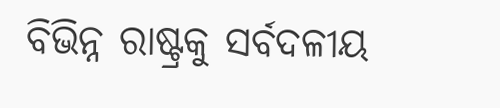ବିଭିନ୍ନ ରାଷ୍ଟ୍ରକୁ ସର୍ବଦଳୀୟ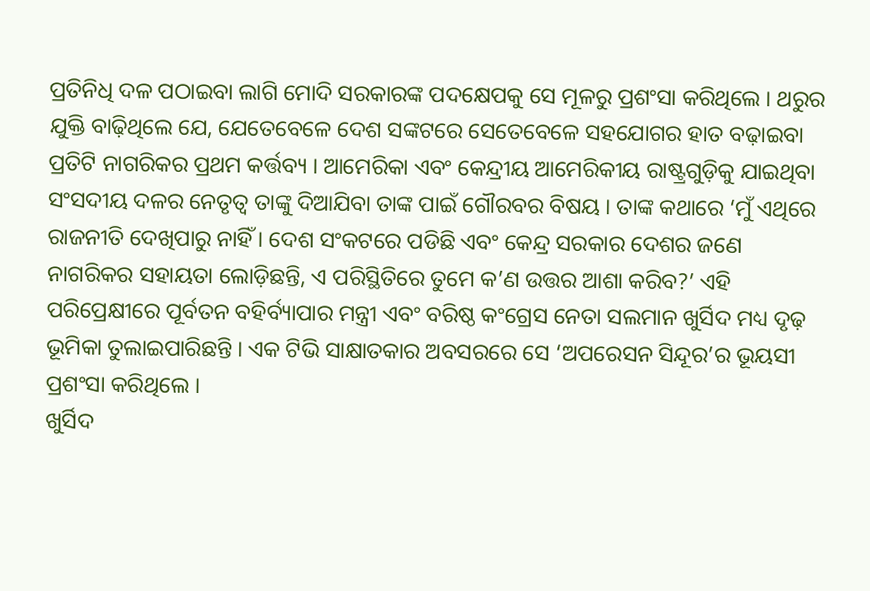ପ୍ରତିନିଧି ଦଳ ପଠାଇବା ଲାଗି ମୋଦି ସରକାରଙ୍କ ପଦକ୍ଷେପକୁ ସେ ମୂଳରୁ ପ୍ରଶଂସା କରିଥିଲେ । ଥରୁର ଯୁକ୍ତି ବାଢ଼ିଥିଲେ ଯେ, ଯେତେବେଳେ ଦେଶ ସଙ୍କଟରେ ସେତେବେଳେ ସହଯୋଗର ହାତ ବଢ଼ାଇବା ପ୍ରତିଟି ନାଗରିକର ପ୍ରଥମ କର୍ତ୍ତବ୍ୟ । ଆମେରିକା ଏବଂ କେନ୍ଦ୍ରୀୟ ଆମେରିକୀୟ ରାଷ୍ଟ୍ରଗୁଡ଼ିକୁ ଯାଇଥିବା ସଂସଦୀୟ ଦଳର ନେତୃତ୍ୱ ତାଙ୍କୁ ଦିଆଯିବା ତାଙ୍କ ପାଇଁ ଗୌରବର ବିଷୟ । ତାଙ୍କ କଥାରେ ‘ମୁଁ ଏଥିରେ ରାଜନୀତି ଦେଖିପାରୁ ନାହିଁ । ଦେଶ ସଂକଟରେ ପଡିଛି ଏବଂ କେନ୍ଦ୍ର ସରକାର ଦେଶର ଜଣେ ନାଗରିକର ସହାୟତା ଲୋଡ଼ିଛନ୍ତି, ଏ ପରିସ୍ଥିତିରେ ତୁମେ କ’ଣ ଉତ୍ତର ଆଶା କରିବ?’ ଏହି ପରିପ୍ରେକ୍ଷୀରେ ପୂର୍ବତନ ବହିର୍ବ୍ୟାପାର ମନ୍ତ୍ରୀ ଏବଂ ବରିଷ୍ଠ କଂଗ୍ରେସ ନେତା ସଲମାନ ଖୁର୍ସିଦ ମଧ୍ୟ ଦୃଢ଼ ଭୂମିକା ତୁଲାଇପାରିଛନ୍ତି । ଏକ ଟିଭି ସାକ୍ଷାତକାର ଅବସରରେ ସେ ‘ଅପରେସନ ସିନ୍ଦୂର’ର ଭୂୟସୀ ପ୍ରଶଂସା କରିଥିଲେ ।
ଖୁର୍ସିଦ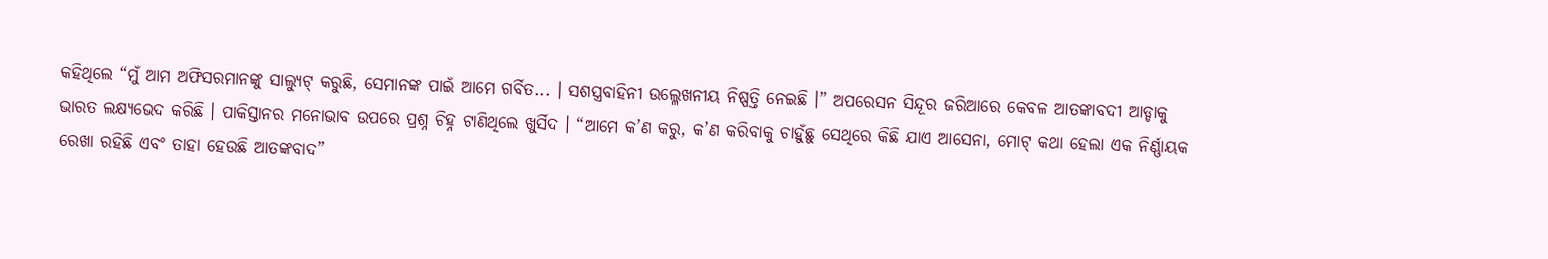କହିଥିଲେ “ମୁଁ ଆମ ଅଫିସରମାନଙ୍କୁ ସାଲ୍ୟୁଟ୍ କରୁଛି, ସେମାନଙ୍କ ପାଇଁ ଆମେ ଗର୍ବିତ... । ସଶସ୍ତ୍ରବାହିନୀ ଉଲ୍ଳେଖନୀୟ ନିଷ୍ପତ୍ତି ନେଇଛି ।” ଅପରେସନ ସିନ୍ଦୂର ଜରିଆରେ କେବଳ ଆତଙ୍କାବଦୀ ଆଡ୍ଡାକୁ ଭାରତ ଲକ୍ଷ୍ୟଭେଦ କରିଛି । ପାକିସ୍ତାନର ମନୋଭାବ ଉପରେ ପ୍ରଶ୍ନ ଚିହ୍ନ ଟାଣିଥିଲେ ଖୁର୍ସିଦ । “ଆମେ କ’ଣ କରୁ, କ’ଣ କରିବାକୁ ଚାହୁଁଛୁ ସେଥିରେ କିଛି ଯାଏ ଆସେନା, ମୋଟ୍ କଥା ହେଲା ଏକ ନିର୍ଣ୍ଣାୟକ ରେଖା ରହିଛି ଏବଂ ତାହା ହେଉଛି ଆତଙ୍କବାଦ”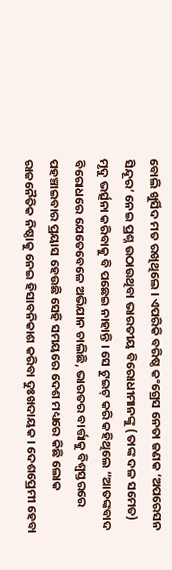ବୋଲି ଖୁର୍ସିଦ ମତ ରଖିଥିଲେ । ଏପରିକି ବରିଷ୍ଠ କଂଗ୍ରେସ ନେତା ଜଣକ ‘ଅପରେସନ ସିନ୍ଦୂର’ ନେଇ ପ୍ରଶ୍ନ ଉଠାଉଥିବା ଭାରତୀୟ ବିରୋଧୀମାନଙ୍କୁ (ତାଙ୍କ ଦଳ ସମେତ) ମୃଦୁ ଭର୍ତ୍ସନା କରିବାକୁ ବି ପଛେଇ ନାହାନ୍ତି । ସେ ଟୁଇଟ୍ କରି କହିଥିଲେ “ଆତଙ୍କବାଦ ବିରୋଧରେ ଯେତେବେଳେ ଅଭିଯାନ ଚାଲିଛି, ଭାରତର ବାର୍ତ୍ତାକୁ ବିଶ୍ୱସ୍ତରରେ ପହଞ୍ଚାଇବାର ପ୍ରୟାସ ହେଉଛି ସେହି ସମୟରେ ଦେଶ ମଧ୍ୟରେ କିଛି ଲୋକ ରାଜନୈତିକ ନିଷ୍ଠାକୁ ନେଇ ହିସାବନିକାଶ କରିବା ଦୁଃଖଦାୟକ । ଦେଶପ୍ରେମୀ ହେବା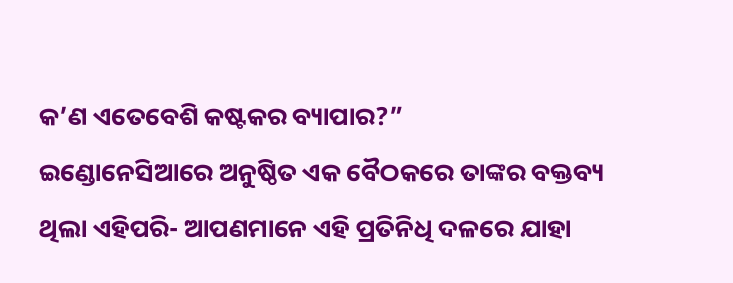କ’ଣ ଏତେବେଶି କଷ୍ଟକର ବ୍ୟାପାର?”
ଇଣ୍ଡୋନେସିଆରେ ଅନୁଷ୍ଠିତ ଏକ ବୈଠକରେ ତାଙ୍କର ବକ୍ତବ୍ୟ ଥିଲା ଏହିପରି- ଆପଣମାନେ ଏହି ପ୍ରତିନିଧି ଦଳରେ ଯାହା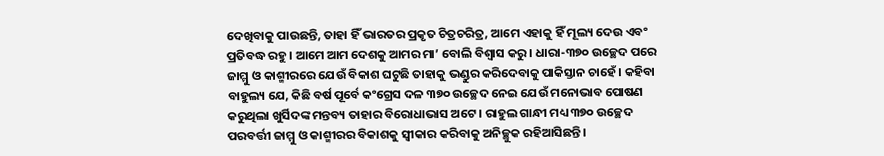ଦେଖିବାକୁ ପାଉଛନ୍ତି, ତାହା ହିଁ ଭାରତର ପ୍ରକୃତ ଚିତ୍ରଚରିତ୍ର, ଆମେ ଏହାକୁ ହିଁ ମୂଲ୍ୟ ଦେଉ ଏବଂ ପ୍ରତିବଦ୍ଧ ରହୁ । ଆମେ ଆମ ଦେଶକୁ ଆମର ମା’ ବୋଲି ବିଶ୍ୱାସ କରୁ । ଧାରା-୩୭୦ ଉଚ୍ଛେଦ ପରେ ଜାମ୍ମୁ ଓ କାଶ୍ମୀରରେ ଯେଉଁ ବିକାଶ ଘଟୁଛି ତାହାକୁ ଭଣ୍ଡୁର କରିଦେବାକୁ ପାକିସ୍ତାନ ଚାହେଁ । କହିବା ବାହୁଲ୍ୟ ଯେ, କିଛି ବର୍ଷ ପୂର୍ବେ କଂଗ୍ରେସ ଦଳ ୩୭୦ ଉଚ୍ଛେଦ ନେଇ ଯେଉଁ ମନୋଭାବ ପୋଷଣ କରୁଥିଲା ଖୁର୍ସିଦଙ୍କ ମନ୍ତବ୍ୟ ତାହାର ବିରୋଧାଭାସ ଅଟେ । ରାହୁଲ ଗାନ୍ଧୀ ମଧ୍ୟ ୩୭୦ ଉଚ୍ଛେଦ ପରବର୍ତ୍ତୀ ଜାମ୍ମୁ ଓ କାଶ୍ମୀରର ବିକାଶକୁ ସ୍ୱୀକାର କରିବାକୁ ଅନିଚ୍ଛୁକ ରହିଆସିଛନ୍ତି ।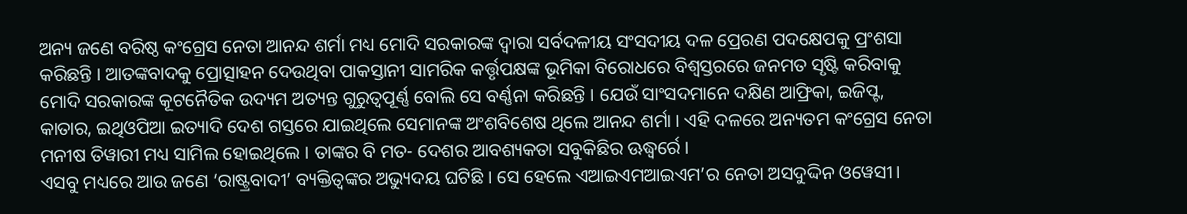ଅନ୍ୟ ଜଣେ ବରିଷ୍ଠ କଂଗ୍ରେସ ନେତା ଆନନ୍ଦ ଶର୍ମା ମଧ୍ୟ ମୋଦି ସରକାରଙ୍କ ଦ୍ୱାରା ସର୍ବଦଳୀୟ ସଂସଦୀୟ ଦଳ ପ୍ରେରଣ ପଦକ୍ଷେପକୁ ପ୍ରଂଶସା କରିଛନ୍ତି । ଆତଙ୍କବାଦକୁ ପ୍ରୋତ୍ସାହନ ଦେଉଥିବା ପାକସ୍ତାନୀ ସାମରିକ କର୍ତ୍ତୃପକ୍ଷଙ୍କ ଭୂମିକା ବିରୋଧରେ ବିଶ୍ୱସ୍ତରରେ ଜନମତ ସୃଷ୍ଟି କରିବାକୁ ମୋଦି ସରକାରଙ୍କ କୂଟନୈତିକ ଉଦ୍ୟମ ଅତ୍ୟନ୍ତ ଗୁରୁତ୍ୱପୂର୍ଣ୍ଣ ବୋଲି ସେ ବର୍ଣ୍ଣନା କରିଛନ୍ତି । ଯେଉଁ ସାଂସଦମାନେ ଦକ୍ଷିଣ ଆଫ୍ରିକା, ଇଜିପ୍ଟ, କାତାର, ଇଥିଓପିଆ ଇତ୍ୟାଦି ଦେଶ ଗସ୍ତରେ ଯାଇଥିଲେ ସେମାନଙ୍କ ଅଂଶବିଶେଷ ଥିଲେ ଆନନ୍ଦ ଶର୍ମା । ଏହି ଦଳରେ ଅନ୍ୟତମ କଂଗ୍ରେସ ନେତା ମନୀଷ ତିୱାରୀ ମଧ୍ୟ ସାମିଲ ହୋଇଥିଲେ । ତାଙ୍କର ବି ମତ- ଦେଶର ଆବଶ୍ୟକତା ସବୁକିଛିର ଊଦ୍ଧ୍ୱର୍ରେ ।
ଏସବୁ ମଧ୍ୟରେ ଆଉ ଜଣେ ‘ରାଷ୍ଟ୍ରବାଦୀ’ ବ୍ୟକ୍ତିତ୍ୱଙ୍କର ଅଭ୍ୟୁଦୟ ଘଟିଛି । ସେ ହେଲେ ଏଆଇଏମଆଇଏମ’ର ନେତା ଅସଦୁଦ୍ଦିନ ଓୱେସୀ।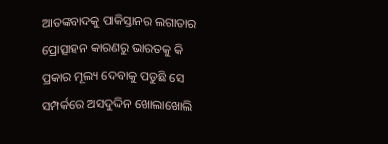ଆତଙ୍କବାଦକୁ ପାକିସ୍ତାନର ଲଗାତାର ପ୍ରୋତ୍ସାହନ କାରଣରୁ ଭାରତକୁ କି ପ୍ରକାର ମୂଲ୍ୟ ଦେବାକୁ ପଡୁଛି ସେ ସମ୍ପର୍କରେ ଅସଦୁଦ୍ଦିନ ଖୋଲାଖୋଲି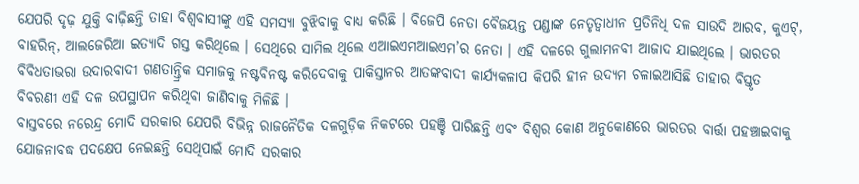ଯେପରି ଦୃଢ଼ ଯୁକ୍ତି ବାଢ଼ିଛନ୍ତି ତାହା ବିଶ୍ୱବାସୀଙ୍କୁ ଏହି ସମସ୍ୟା ବୁଝିବାକୁ ବାଧ୍ୟ କରିଛି । ବିଜେପି ନେତା ବୈଜୟନ୍ତ ପଣ୍ଡାଙ୍କ ନେତୃତ୍ୱାଧୀନ ପ୍ରତିନିଧି ଦଳ ସାଉଦି ଆରବ, କୁଏଟ୍, ବାହରିନ୍, ଆଲଜେରିଆ ଇତ୍ୟାଦି ଗସ୍ତ କରିଥିଲେ । ସେଥିରେ ସାମିଲ ଥିଲେ ଏଆଇଏମଆଇଏମ’ର ନେତା । ଏହି ଦଳରେ ଗୁଲାମନବୀ ଆଜାଦ ଯାଇଥିଲେ । ଭାରତର ବିବିଧତାଭରା ଉଦାରବାଦୀ ଗଣତାନ୍ତ୍ରିକ ସମାଜକୁ ନଷ୍ଟବିନଷ୍ଟ କରିଦେବାକୁ ପାକିସ୍ତାନର ଆତଙ୍କବାଦୀ କାର୍ଯ୍ୟକଳାପ କିପରି ହୀନ ଉଦ୍ୟମ ଚଳାଇଆସିଛି ତାହାର ବିସ୍ତୃତ ବିବରଣୀ ଏହି ଦଳ ଉପସ୍ଥାପନ କରିଥିବା ଜାଣିବାକୁ ମିଳିଛି ।
ବାସ୍ତବରେ ନରେନ୍ଦ୍ର ମୋଦି ସରକାର ଯେପରି ବିଭିନ୍ନ ରାଜନୈତିକ ଦଳଗୁଡ଼ିକ ନିକଟରେ ପହଞ୍ଚି ପାରିଛନ୍ତି ଏବଂ ବିଶ୍ୱର କୋଣ ଅନୁକୋଣରେ ଭାରତର ବାର୍ତ୍ତା ପହଞ୍ଚାଇବାକୁ ଯୋଜନାବଦ୍ଧ ପଦକ୍ଷେପ ନେଇଛନ୍ତି ସେଥିପାଇଁ ମୋଦି ସରକାର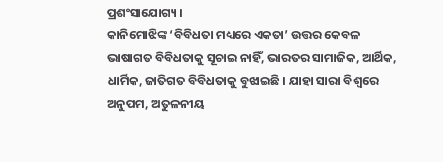ପ୍ରଶଂସାଯୋଗ୍ୟ ।
କାନିମୋଝିଙ୍କ ‘ବିବିଧତା ମଧ୍ୟରେ ଏକତା’ ଉତ୍ତର କେବଳ ଭାଷାଗତ ବିବିଧତାକୁ ସୂଚାଇ ନାହିଁ, ଭାରତର ସାମାଜିକ, ଆର୍ଥିକ, ଧାର୍ମିକ, ଜାତିଗତ ବିବିଧତାକୁ ବୁଝାଇଛି । ଯାହା ସାରା ବିଶ୍ୱରେ ଅନୁପମ, ଅତୁଳନୀୟ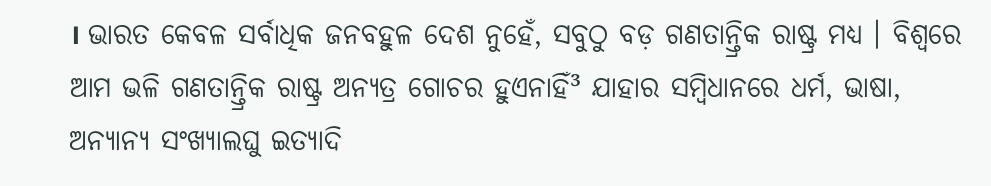। ଭାରତ କେବଳ ସର୍ବାଧିକ ଜନବହୁଳ ଦେଶ ନୁହେଁ, ସବୁଠୁ ବଡ଼ ଗଣତାନ୍ତ୍ରିକ ରାଷ୍ଟ୍ର ମଧ୍ୟ । ବିଶ୍ୱରେ ଆମ ଭଳି ଗଣତାନ୍ତ୍ରିକ ରାଷ୍ଟ୍ର ଅନ୍ୟତ୍ର ଗୋଚର ହୁଏନାହିଁ³ ଯାହାର ସମ୍ବିଧାନରେ ଧର୍ମ, ଭାଷା, ଅନ୍ୟାନ୍ୟ ସଂଖ୍ୟାଲଘୁ ଇତ୍ୟାଦି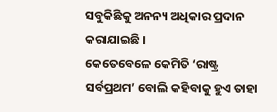ସବୁକିଛିକୁ ଅନନ୍ୟ ଅଧିକାର ପ୍ରଦାନ କରାଯାଇଛି ।
କେତେବେଳେ କେମିତି ‘ରାଷ୍ଟ୍ର ସର୍ବପ୍ରଥମ’ ବୋଲି କହିବାକୁ ହୁଏ ତାହା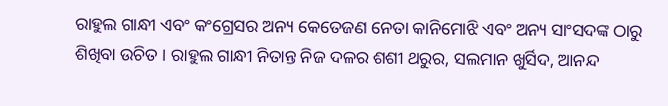ରାହୁଲ ଗାନ୍ଧୀ ଏବଂ କଂଗ୍ରେସର ଅନ୍ୟ କେତେଜଣ ନେତା କାନିମୋଝି ଏବଂ ଅନ୍ୟ ସାଂସଦଙ୍କ ଠାରୁ ଶିଖିବା ଉଚିତ । ରାହୁଲ ଗାନ୍ଧୀ ନିତାନ୍ତ ନିଜ ଦଳର ଶଶୀ ଥରୁର, ସଲମାନ ଖୁର୍ସିଦ, ଆନନ୍ଦ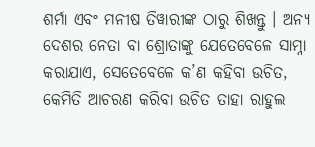ଶର୍ମା ଏବଂ ମନୀଷ ତିୱାରୀଙ୍କ ଠାରୁ ଶିଖନ୍ତୁ । ଅନ୍ୟ ଦେଶର ନେତା ବା ଶ୍ରୋତାଙ୍କୁ ଯେତେବେଳେ ସାମ୍ନା କରାଯାଏ, ସେତେବେଳେ କ’ଣ କହିବା ଉଚିତ, କେମିତି ଆଚରଣ କରିବା ଉଚିତ ତାହା ରାହୁଲ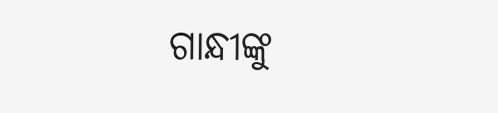ଗାନ୍ଧୀଙ୍କୁ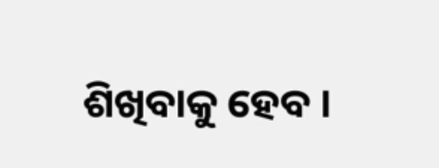ଶିଖିବାକୁ ହେବ ।